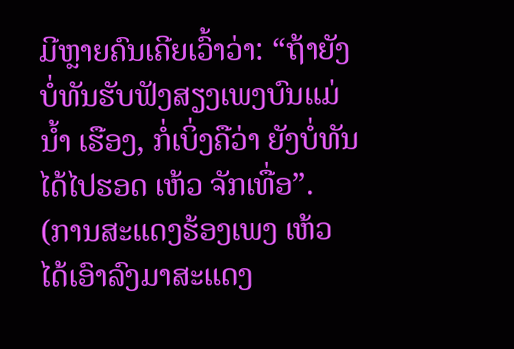ມີຫຼາຍຄົນເຄີຍເວົ້າວ່າ: “ຖ້າຍັງບໍ່ທັນຮັບຟັງສຽງເພງບົນແມ່ນ້ຳ ເຮືອງ, ກໍ່ເບິ່ງຄືວ່າ ຍັງບໍ່ທັນໄດ້ໄປຮອດ ເຫ້ວ ຈັກເທື່ອ”.
(ການສະແດງຮ້ອງເພງ ເຫ້ວ ໄດ້ເອົາລົງມາສະແດງ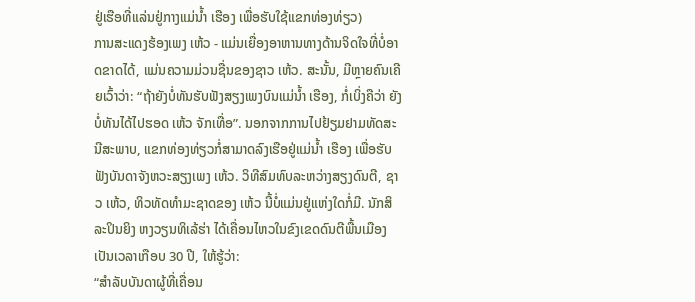ຢູ່ເຮືອທີ່ແລ່ນຢູ່ກາງແມ່ນ້ຳ ເຮືອງ ເພື່ອຮັບໃຊ້ແຂກທ່ອງທ່ຽວ)
ການສະແດງຮ້ອງເພງ ເຫ້ວ - ແມ່ນເຍື່ອງອາຫານທາງດ້ານຈິດໃຈທີ່ບໍ່ອາດຂາດໄດ້, ແມ່ນຄວາມມ່ວນຊື່ນຂອງຊາວ ເຫ້ວ. ສະນັ້ນ, ມີຫຼາຍຄົນເຄີຍເວົ້າວ່າ: “ຖ້າຍັງບໍ່ທັນຮັບຟັງສຽງເພງບົນແມ່ນ້ຳ ເຮືອງ, ກໍ່ເບິ່ງຄືວ່າ ຍັງບໍ່ທັນໄດ້ໄປຮອດ ເຫ້ວ ຈັກເທື່ອ”. ນອກຈາກການໄປຢ້ຽມຢາມທັດສະນີສະພາບ, ແຂກທ່ອງທ່ຽວກໍ່ສາມາດລົງເຮືອຢູ່ແມ່ນ້ຳ ເຮືອງ ເພື່ອຮັບຟັງບັນດາຈັງຫວະສຽງເພງ ເຫ້ວ. ວິທີສົມທົບລະຫວ່າງສຽງດົນຕີ, ຊາວ ເຫ້ວ, ທິວທັດທຳມະຊາດຂອງ ເຫ້ວ ນີ້ບໍ່ແມ່ນຢູ່ແຫ່ງໃດກໍ່ມີ. ນັກສິລະປິນຍິງ ຫງວຽນທິເລ້ຮ່າ ໄດ້ເຄື່ອນໄຫວໃນຂົງເຂດດົນຕີພື້ນເມືອງເປັນເວລາເກືອບ 30 ປີ, ໃຫ້ຮູ້ວ່າ:
“ສຳລັບບັນດາຜູ້ທີ່ເຄື່ອນ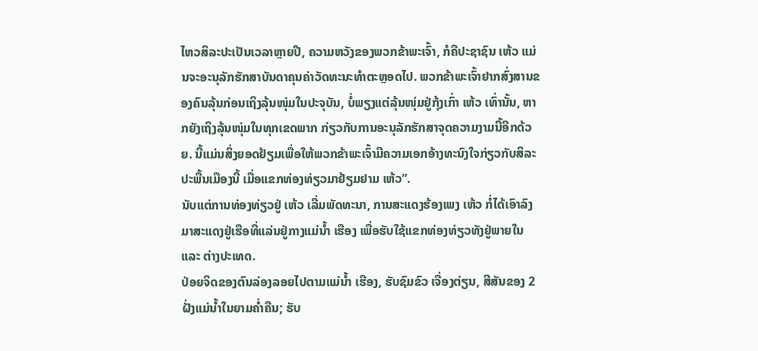ໄຫວສິລະປະເປັນເວລາຫຼາຍປີ, ຄວາມຫວັງຂອງພວກຂ້າພະເຈົ້າ, ກໍຄືປະຊາຊົນ ເຫ້ວ ແມ່ນຈະອະນຸລັກຮັກສາບັນດາຄຸນຄ່າວັດທະນະທຳຕະຫຼອດໄປ. ພວກຂ້າພະເຈົ້າຢາກສົ່ງສານຂອງຄົນລຸ້ນກ່ອນເຖິງລຸ້ນໜຸ່ມໃນປະຈຸບັນ, ບໍ່ພຽງແຕ່ລຸ້ນໜຸ່ມຢູ່ກຸ້ງເກົ່າ ເຫ້ວ ເທົ່ານັ້ນ, ຫາກຍັງເຖິງລຸ້ນໜຸ່ມໃນທຸກເຂດພາກ ກ່ຽວກັບການອະນຸລັກຮັກສາຈຸດຄວາມງາມນີ້ອີກດ້ວຍ. ນີ້ແມ່ນສິ່ງຍອດຢ້ຽມເພື່ອໃຫ້ພວກຂ້າພະເຈົ້າມີຄວາມເອກອ້າງທະນົງໃຈກ່ຽວກັບສິລະປະພື້ນເມືອງນີ້ ເມື່ອແຂກທ່ອງທ່ຽວມາຢ້ຽມຢາມ ເຫ້ວ”.
ນັບແຕ່ການທ່ອງທ່ຽວຢູ່ ເຫ້ວ ເລີ່ມພັດທະນາ, ການສະແດງຮ້ອງເພງ ເຫ້ວ ກໍ່ໄດ້ເອົາລົງມາສະແດງຢູ່ເຮືອທີ່ແລ່ນຢູ່ກາງແມ່ນ້ຳ ເຮືອງ ເພື່ອຮັບໃຊ້ແຂກທ່ອງທ່ຽວທັງຢູ່ພາຍໃນ ແລະ ຕ່າງປະເທດ.
ປ່ອຍຈິດຂອງຕົນລ່ອງລອຍໄປຕາມແມ່ນ້ຳ ເຮືອງ, ຮັບຊົມຂົວ ເຈື່ອງຕ່ຽນ, ສີສັນຂອງ 2 ຝັ່ງແມ່ນ້ຳໃນຍາມຄ່ຳຄືນ; ຮັບ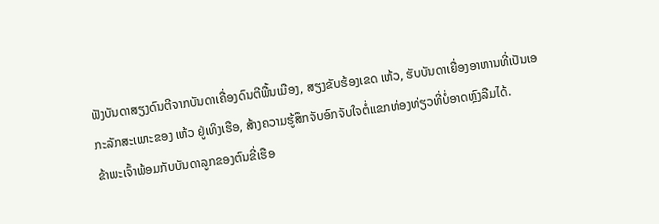ຟັງບັນດາສຽງດົນຕີຈາກບັນດາເຄື່ອງດົນຕີພື້ນເມືອງ, ສຽງຂັບຮ້ອງເຂດ ເຫ້ວ, ຮັບບັນດາເຍື່ອງອາຫານທີ່ເປັນເອກະລັກສະເພາະຂອງ ເຫ້ວ ຢູ່ເທິງເຮືອ, ສ້າງຄວາມຮູ້ສຶກຈັບອົກຈັບໃຈຕໍ່ແຂກທ່ອງທ່ຽວທີ່ບໍ່ອາດຫຼົງລືມໄດ້.
ຂ້າພະເຈົ້າພ້ອມກັບບັນດາລູກຂອງຕົນຂີ່ເຮືອ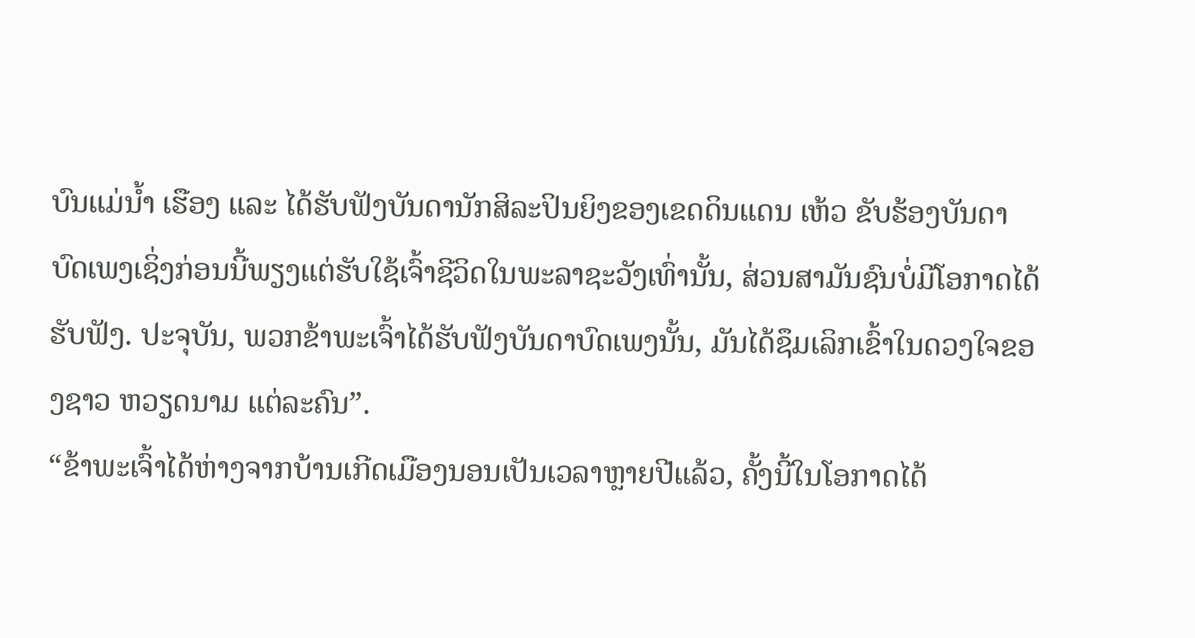ບົນແມ່ນ້ຳ ເຮືອງ ແລະ ໄດ້ຮັບຟັງບັນດານັກສິລະປິນຍິງຂອງເຂດດິນແດນ ເຫ້ວ ຂັບຮ້ອງບັນດາບົດເພງເຊິ່ງກ່ອນນີ້ພຽງແຕ່ຮັບໃຊ້ເຈົ້າຊີວິດໃນພະລາຊະວັງເທົ່ານັ້ນ, ສ່ວນສາມັນຊົນບໍ່ມີໂອກາດໄດ້ຮັບຟັງ. ປະຈຸບັນ, ພວກຂ້າພະເຈົ້າໄດ້ຮັບຟັງບັນດາບົດເພງນັ້ນ, ມັນໄດ້ຊຶມເລິກເຂົ້າໃນດວງໃຈຂອງຊາວ ຫວຽດນາມ ແຕ່ລະຄົນ”.
“ຂ້າພະເຈົ້າໄດ້ຫ່າງຈາກບ້ານເກີດເມືອງນອນເປັນເວລາຫຼາຍປີແລ້ວ, ຄັ້ງນີ້ໃນໂອກາດໄດ້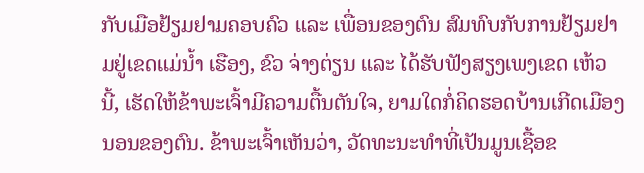ກັບເມືອຢ້ຽມຢາມຄອບຄົວ ແລະ ເພື່ອນຂອງຕົນ ສົມທົບກັບການຢ້ຽມຢາມຢູ່ເຂດແມ່ນ້ຳ ເຮືອງ, ຂົວ ຈ່າງຕ່ຽນ ແລະ ໄດ້ຮັບຟັງສຽງເພງເຂດ ເຫ້ວ ນີ້, ເຮັດໃຫ້ຂ້າພະເຈົ້າມີຄວາມຕື້ນຕັນໃຈ, ຍາມໃດກໍ່ຄິດຮອດບ້ານເກີດເມືອງນອນຂອງຕົນ. ຂ້າພະເຈົ້າເຫັນວ່າ, ວັດທະນະທຳທີ່ເປັນມູນເຊື້ອຂ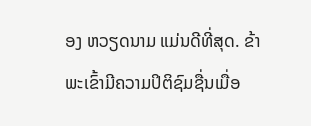ອງ ຫວຽດນາມ ແມ່ນດີທີ່ສຸດ. ຂ້າພະເຂົ້າມີຄວາມປິຕິຊົມຊື່ນເມື່ອ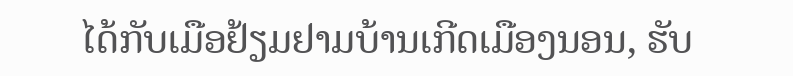ໄດ້ກັບເມືອຢ້ຽມຢາມບ້ານເກີດເມືອງນອນ, ຮັບ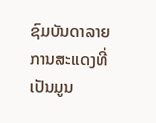ຊົມບັນດາລາຍການສະແດງທີ່ເປັນມູນ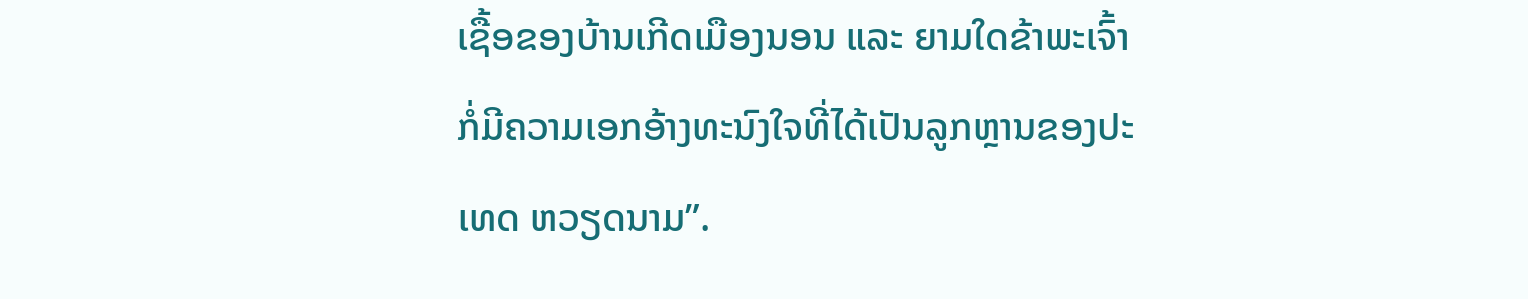ເຊື້ອຂອງບ້ານເກີດເມືອງນອນ ແລະ ຍາມໃດຂ້າພະເຈົ້າກໍ່ມີຄວາມເອກອ້າງທະນົງໃຈທີ່ໄດ້ເປັນລູກຫຼານຂອງປະເທດ ຫວຽດນາມ”.